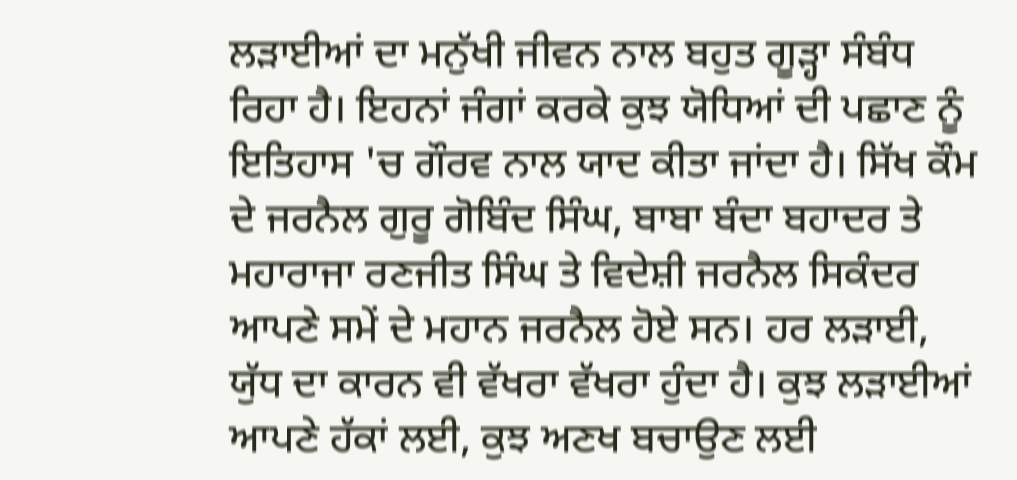ਲੜਾਈਆਂ ਦਾ ਮਨੁੱਖੀ ਜੀਵਨ ਨਾਲ ਬਹੁਤ ਗੂੜ੍ਹਾ ਸੰਬੰਧ ਰਿਹਾ ਹੈ। ਇਹਨਾਂ ਜੰਗਾਂ ਕਰਕੇ ਕੁਝ ਯੋਧਿਆਂ ਦੀ ਪਛਾਣ ਨੂੰ ਇਤਿਹਾਸ 'ਚ ਗੌਰਵ ਨਾਲ ਯਾਦ ਕੀਤਾ ਜਾਂਦਾ ਹੈ। ਸਿੱਖ ਕੌਮ ਦੇ ਜਰਨੈਲ ਗੁਰੂ ਗੋਬਿੰਦ ਸਿੰਘ, ਬਾਬਾ ਬੰਦਾ ਬਹਾਦਰ ਤੇ ਮਹਾਰਾਜਾ ਰਣਜੀਤ ਸਿੰਘ ਤੇ ਵਿਦੇਸ਼ੀ ਜਰਨੈਲ ਸਿਕੰਦਰ ਆਪਣੇ ਸਮੇਂ ਦੇ ਮਹਾਨ ਜਰਨੈਲ ਹੋਏ ਸਨ। ਹਰ ਲੜਾਈ, ਯੁੱਧ ਦਾ ਕਾਰਨ ਵੀ ਵੱਖਰਾ ਵੱਖਰਾ ਹੁੰਦਾ ਹੈ। ਕੁਝ ਲੜਾਈਆਂ ਆਪਣੇ ਹੱਕਾਂ ਲਈ, ਕੁਝ ਅਣਖ ਬਚਾਉਣ ਲਈ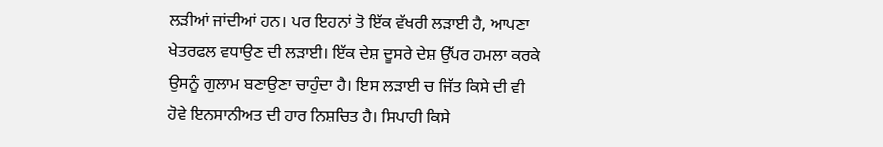ਲੜੀਆਂ ਜਾਂਦੀਆਂ ਹਨ। ਪਰ ਇਹਨਾਂ ਤੋ ਇੱਕ ਵੱਖਰੀ ਲੜਾਈ ਹੈ, ਆਪਣਾ ਖੇਤਰਫਲ ਵਧਾਉਣ ਦੀ ਲੜਾਈ। ਇੱਕ ਦੇਸ਼ ਦੂਸਰੇ ਦੇਸ਼ ਉੱਪਰ ਹਮਲਾ ਕਰਕੇ ਉਸਨੂੰ ਗੁਲਾਮ ਬਣਾਉਣਾ ਚਾਹੁੰਦਾ ਹੈ। ਇਸ ਲੜਾਈ ਚ ਜਿੱਤ ਕਿਸੇ ਦੀ ਵੀ ਹੋਵੇ ਇਨਸਾਨੀਅਤ ਦੀ ਹਾਰ ਨਿਸ਼ਚਿਤ ਹੈ। ਸਿਪਾਹੀ ਕਿਸੇ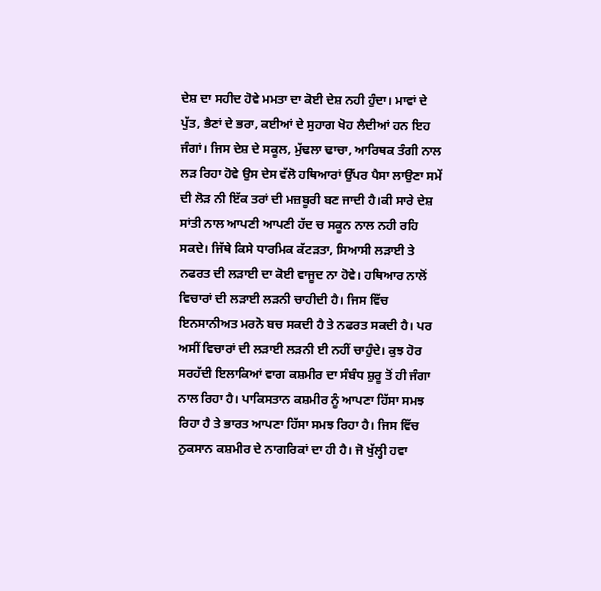ਦੇਸ਼ ਦਾ ਸਹੀਦ ਹੋਵੇ ਮਮਤਾ ਦਾ ਕੋਈ ਦੇਸ਼ ਨਹੀ ਹੁੰਦਾ। ਮਾਵਾਂ ਦੇ ਪੁੱਤ, ਭੈਣਾਂ ਦੇ ਭਰਾ, ਕਈਆਂ ਦੇ ਸੁਹਾਗ ਖੋਹ ਲੈਦੀਆਂ ਹਨ ਇਹ ਜੰਗਾਂ। ਜਿਸ ਦੇਸ਼ ਦੇ ਸਕੂਲ, ਮੁੱਢਲਾ ਢਾਚਾ, ਆਰਿਥਕ ਤੰਗੀ ਨਾਲ ਲੜ ਰਿਹਾ ਹੋਵੇ ਉਸ ਦੇਸ ਵੱਲੋ ਹਥਿਆਰਾਂ ਉੱਪਰ ਪੈਸਾ ਲਾਉਣਾ ਸਮੇਂ ਦੀ ਲੋੜ ਨੀ ਇੱਕ ਤਰਾਂ ਦੀ ਮਜ਼ਬੂਰੀ ਬਣ ਜਾਦੀ ਹੈ।ਕੀ ਸਾਰੇ ਦੇਸ਼ ਸਾਂਤੀ ਨਾਲ ਆਪਣੀ ਆਪਣੀ ਹੱਦ ਚ ਸਕੂਨ ਨਾਲ ਨਹੀ ਰਹਿ ਸਕਦੇ। ਜਿੱਥੇ ਕਿਸੇ ਧਾਰਮਿਕ ਕੱਟੜਤਾ, ਸਿਆਸੀ ਲੜਾਈ ਤੇ ਨਫਰਤ ਦੀ ਲੜਾਈ ਦਾ ਕੋਈ ਵਾਜੂਦ ਨਾ ਹੋਵੇ। ਹਥਿਆਰ ਨਾਲੋਂ ਵਿਚਾਰਾਂ ਦੀ ਲੜਾਈ ਲੜਨੀ ਚਾਹੀਦੀ ਹੈ। ਜਿਸ ਵਿੱਚ ਇਨਸਾਨੀਅਤ ਮਰਨੋ ਬਚ ਸਕਦੀ ਹੈ ਤੇ ਨਫਰਤ ਸਕਦੀ ਹੈ। ਪਰ ਅਸੀਂ ਵਿਚਾਰਾਂ ਦੀ ਲੜਾਈ ਲੜਨੀ ਈ ਨਹੀਂ ਚਾਹੁੰਦੇ। ਕੁਝ ਹੋਰ ਸਰਹੱਦੀ ਇਲਾਕਿਆਂ ਵਾਗ ਕਸ਼ਮੀਰ ਦਾ ਸੰਬੰਧ ਸ਼ੁਰੂ ਤੋਂ ਹੀ ਜੰਗਾ ਨਾਲ ਰਿਹਾ ਹੈ। ਪਾਕਿਸਤਾਨ ਕਸ਼ਮੀਰ ਨੂੰ ਆਪਣਾ ਹਿੱਸਾ ਸਮਝ ਰਿਹਾ ਹੈ ਤੇ ਭਾਰਤ ਆਪਣਾ ਹਿੱਸਾ ਸਮਝ ਰਿਹਾ ਹੈ। ਜਿਸ ਵਿੱਚ ਨੁਕਸਾਨ ਕਸ਼ਮੀਰ ਦੇ ਨਾਗਰਿਕਾਂ ਦਾ ਹੀ ਹੈ। ਜੋ ਖੁੱਲ੍ਹੀ ਹਵਾ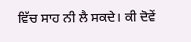ਵਿੱਚ ਸਾਹ ਨੀ ਲੈ ਸਕਦੇ। ਕੀ ਦੋਵੇਂ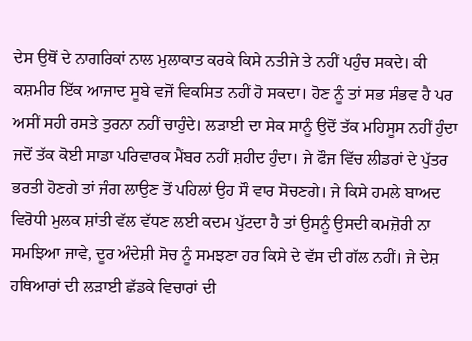ਦੇਸ ਉਥੋਂ ਦੇ ਨਾਗਰਿਕਾਂ ਨਾਲ ਮੁਲਾਕਾਤ ਕਰਕੇ ਕਿਸੇ ਨਤੀਜੇ ਤੇ ਨਹੀਂ ਪਹੁੰਚ ਸਕਦੇ। ਕੀ ਕਸ਼ਮੀਰ ਇੱਕ ਆਜਾਦ ਸੂਬੇ ਵਜੋਂ ਵਿਕਸਿਤ ਨਹੀਂ ਹੋ ਸਕਦਾ। ਹੋਣ ਨੂੰ ਤਾਂ ਸਭ ਸੰਭਵ ਹੈ ਪਰ ਅਸੀਂ ਸਹੀ ਰਸਤੇ ਤੁਰਨਾ ਨਹੀਂ ਚਾਹੁੰਦੇ। ਲੜਾਈ ਦਾ ਸੇਕ ਸਾਨੂੰ ਉਦੋਂ ਤੱਕ ਮਹਿਸੂਸ ਨਹੀਂ ਹੁੰਦਾ ਜਦੋਂ ਤੱਕ ਕੋਈ ਸਾਡਾ ਪਰਿਵਾਰਕ ਮੈਂਬਰ ਨਹੀਂ ਸ਼ਹੀਦ ਹੁੰਦਾ। ਜੇ ਫੌਜ ਵਿੱਚ ਲੀਡਰਾਂ ਦੇ ਪੁੱਤਰ ਭਰਤੀ ਹੋਣਗੇ ਤਾਂ ਜੰਗ ਲਾਉਣ ਤੋਂ ਪਹਿਲਾਂ ਉਹ ਸੌ ਵਾਰ ਸੋਚਣਗੇ। ਜੇ ਕਿਸੇ ਹਮਲੇ ਬਾਅਦ ਵਿਰੋਧੀ ਮੁਲਕ ਸ਼ਾਂਤੀ ਵੱਲ ਵੱਧਣ ਲਈ ਕਦਮ ਪੁੱਟਦਾ ਹੈ ਤਾਂ ਉਸਨੂੰ ਉਸਦੀ ਕਮਜ਼ੋਰੀ ਨਾ ਸਮਝਿਆ ਜਾਵੇ, ਦੂਰ ਅੰਦੇਸ਼ੀ ਸੋਚ ਨੂੰ ਸਮਝਣਾ ਹਰ ਕਿਸੇ ਦੇ ਵੱਸ ਦੀ ਗੱਲ ਨਹੀਂ। ਜੇ ਦੇਸ਼ ਹਥਿਆਰਾਂ ਦੀ ਲੜਾਈ ਛੱਡਕੇ ਵਿਚਾਰਾਂ ਦੀ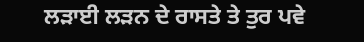ਲੜਾਈ ਲੜਨ ਦੇ ਰਾਸਤੇ ਤੇ ਤੁਰ ਪਵੇ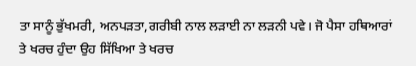ਤਾ ਸਾਨੂੰ ਭੁੱਖਮਰੀ, ਅਨਪੜਤਾ,ਗਰੀਬੀ ਨਾਲ ਲੜਾਈ ਨਾ ਲੜਨੀ ਪਵੇ। ਜੋ ਪੈਸਾ ਹਥਿਆਰਾਂ ਤੇ ਖਰਚ ਹੁੰਦਾ ਉਹ ਸਿੱਖਿਆ ਤੇ ਖਰਚ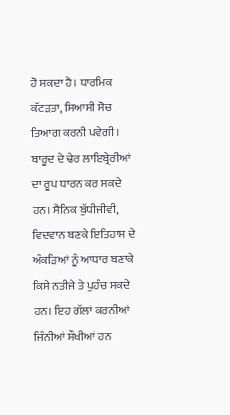ਹੋ ਸਕਦਾ ਹੈ। ਧਾਰਮਿਕ ਕੱਟੜਤਾ, ਸਿਆਸੀ ਸੋਚ ਤਿਆਗ ਕਰਨੀ ਪਵੇਗੀ। ਬਾਰੂਦ ਦੇ ਢੇਰ ਲਾਇਬ੍ਰੇਰੀਆਂ ਦਾ ਰੂਪ ਧਾਰਨ ਕਰ ਸਕਦੇ ਹਨ। ਸੈਨਿਕ ਬੁੱਧੀਜੀਵੀ, ਵਿਦਵਾਨ ਬਣਕੇ ਇਤਿਹਾਸ ਦੇ ਅੰਕੜਿਆਂ ਨੂੰ ਆਧਾਰ ਬਣਾਕੇ ਕਿਸੇ ਨਤੀਜੇ ਤੇ ਪੁਹੰਚ ਸਕਦੇ ਹਨ। ਇਹ ਗੱਲਾਂ ਕਰਨੀਆਂ ਜਿੰਨੀਆਂ ਸੌਖੀਆਂ ਹਨ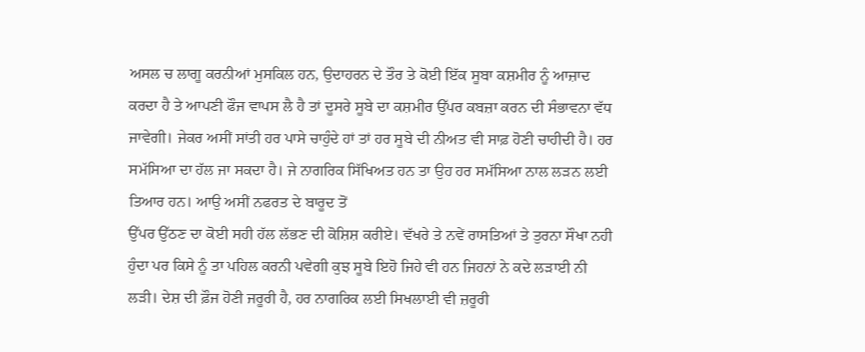ਅਸਲ ਚ ਲਾਗੂ ਕਰਨੀਆਂ ਮੁਸਕਿਲ ਹਨ, ਉਦਾਹਰਨ ਦੇ ਤੌਰ ਤੇ ਕੋਈ ਇੱਕ ਸੂਬਾ ਕਸ਼ਮੀਰ ਨੂੰ ਆਜ਼ਾਦ ਕਰਦਾ ਹੈ ਤੇ ਆਪਣੀ ਫੌਜ ਵਾਪਸ ਲੈ ਹੈ ਤਾਂ ਦੂਸਰੇ ਸੂਬੇ ਦਾ ਕਸ਼ਮੀਰ ਉੱਪਰ ਕਬਜ਼ਾ ਕਰਨ ਦੀ ਸੰਭਾਵਨਾ ਵੱਧ ਜਾਵੇਗੀ। ਜੇਕਰ ਅਸੀਂ ਸਾਂਤੀ ਹਰ ਪਾਸੇ ਚਾਹੁੰਦੇ ਹਾਂ ਤਾਂ ਹਰ ਸੂਬੇ ਦੀ ਨੀਅਤ ਵੀ ਸਾਫ਼ ਹੋਣੀ ਚਾਹੀਦੀ ਹੈ। ਹਰ ਸਮੱਸਿਆ ਦਾ ਹੱਲ ਜਾ ਸਕਦਾ ਹੈ। ਜੇ ਨਾਗਰਿਕ ਸਿੱਖਿਅਤ ਹਨ ਤਾ ਉਹ ਹਰ ਸਮੱਸਿਆ ਨਾਲ ਲੜਨ ਲਈ ਤਿਆਰ ਹਨ। ਆਉ ਅਸੀਂ ਨਫਰਤ ਦੇ ਬਾਰੂਦ ਤੋਂ
ਉੱਪਰ ਉੱਠਣ ਦਾ ਕੋਈ ਸਹੀ ਹੱਲ ਲੱਭਣ ਦੀ ਕੋਸ਼ਿਸ਼ ਕਰੀਏ। ਵੱਖਰੇ ਤੇ ਨਵੇਂ ਰਾਸਤਿਆਂ ਤੇ ਤੁਰਨਾ ਸੌਖਾ ਨਹੀ ਹੁੰਦਾ ਪਰ ਕਿਸੇ ਨੂੰ ਤਾ ਪਹਿਲ ਕਰਨੀ ਪਵੇਗੀ ਕੁਝ ਸੂਬੇ ਇਹੋ ਜਿਹੇ ਵੀ ਹਨ ਜਿਹਨਾਂ ਨੇ ਕਦੇ ਲੜਾਈ ਨੀ ਲੜੀ। ਦੇਸ਼ ਦੀ ਫ਼ੌਜ ਹੋਣੀ ਜਰੂਰੀ ਹੈ, ਹਰ ਨਾਗਰਿਕ ਲਈ ਸਿਖਲਾਈ ਵੀ ਜ਼ਰੂਰੀ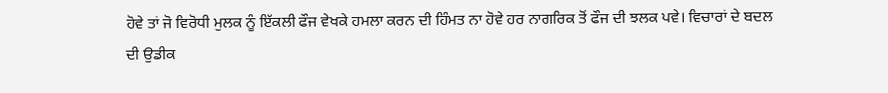ਹੋਵੇ ਤਾਂ ਜੋ ਵਿਰੋਧੀ ਮੁਲਕ ਨੂੰ ਇੱਕਲੀ ਫੌਜ ਵੇਖਕੇ ਹਮਲਾ ਕਰਨ ਦੀ ਹਿੰਮਤ ਨਾ ਹੋਵੇ ਹਰ ਨਾਗਰਿਕ ਤੋਂ ਫੌਜ ਦੀ ਝਲਕ ਪਵੇ। ਵਿਚਾਰਾਂ ਦੇ ਬਦਲ ਦੀ ਉਡੀਕ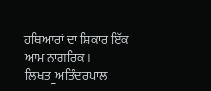ਹਥਿਆਰਾਂ ਦਾ ਸ਼ਿਕਾਰ ਇੱਕ ਆਮ ਨਾਗਰਿਕ।
ਲਿਖਤ_ਅਤਿੰਦਰਪਾਲ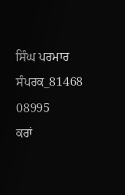ਸਿੰਘ ਪਰਮਾਰ
ਸੰਪਰਕ_81468 08995
ਕਰਾਂ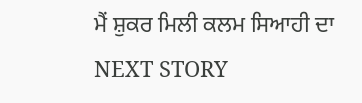ਮੈਂ ਸ਼ੁਕਰ ਮਿਲੀ ਕਲਮ ਸਿਆਹੀ ਦਾ
NEXT STORY